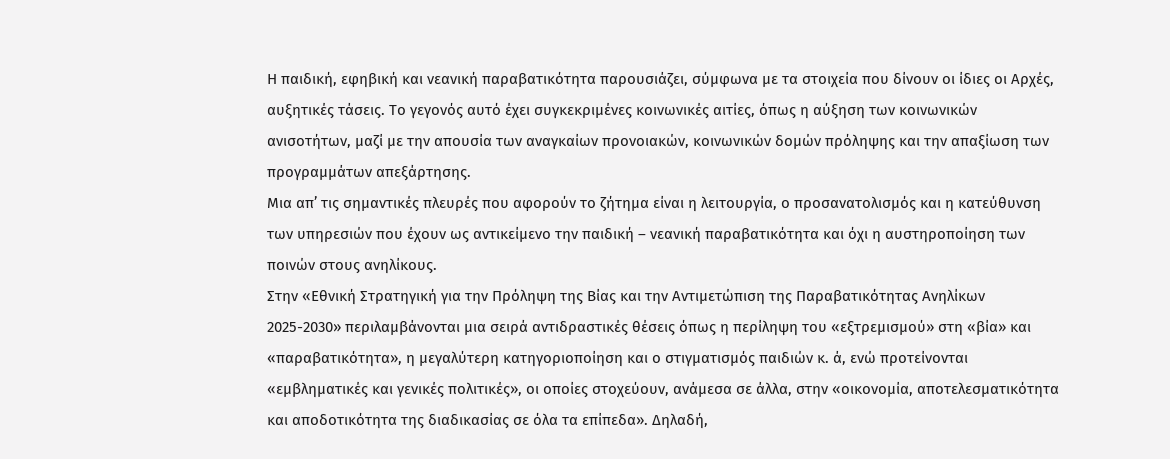Η παιδική, εφηβική και νεανική παραβατικότητα παρουσιάζει, σύμφωνα με τα στοιχεία που δίνουν οι ίδιες οι Αρχές, αυξητικές τάσεις. Το γεγονός αυτό έχει συγκεκριμένες κοινωνικές αιτίες, όπως η αύξηση των κοινωνικών ανισοτήτων, μαζί με την απουσία των αναγκαίων προνοιακών, κοινωνικών δομών πρόληψης και την απαξίωση των προγραμμάτων απεξάρτησης.
Μια απ’ τις σημαντικές πλευρές που αφορούν το ζήτημα είναι η λειτουργία, ο προσανατολισμός και η κατεύθυνση των υπηρεσιών που έχουν ως αντικείμενο την παιδική – νεανική παραβατικότητα και όχι η αυστηροποίηση των ποινών στους ανηλίκους.
Στην «Εθνική Στρατηγική για την Πρόληψη της Βίας και την Αντιμετώπιση της Παραβατικότητας Ανηλίκων 2025-2030» περιλαμβάνονται μια σειρά αντιδραστικές θέσεις όπως η περίληψη του «εξτρεμισμού» στη «βία» και «παραβατικότητα», η μεγαλύτερη κατηγοριοποίηση και ο στιγματισμός παιδιών κ. ά, ενώ προτείνονται «εμβληματικές και γενικές πολιτικές», οι οποίες στοχεύουν, ανάμεσα σε άλλα, στην «οικονομία, αποτελεσματικότητα και αποδοτικότητα της διαδικασίας σε όλα τα επίπεδα». Δηλαδή,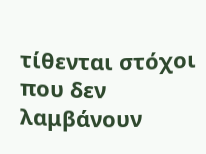τίθενται στόχοι που δεν λαμβάνουν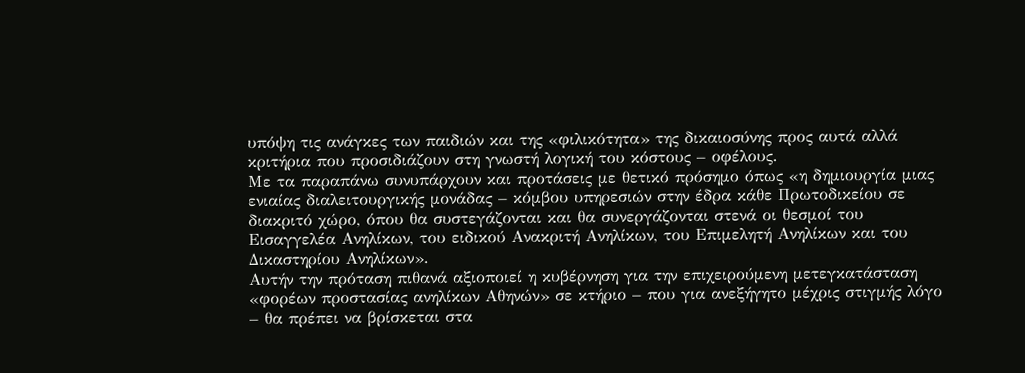υπόψη τις ανάγκες των παιδιών και της «φιλικότητα» της δικαιοσύνης προς αυτά αλλά κριτήρια που προσιδιάζουν στη γνωστή λογική του κόστους – οφέλους.
Με τα παραπάνω συνυπάρχουν και προτάσεις με θετικό πρόσημο όπως «η δημιουργία μιας ενιαίας διαλειτουργικής μονάδας – κόμβου υπηρεσιών στην έδρα κάθε Πρωτοδικείου σε διακριτό χώρο, όπου θα συστεγάζονται και θα συνεργάζονται στενά οι θεσμοί του Εισαγγελέα Ανηλίκων, του ειδικού Ανακριτή Ανηλίκων, του Επιμελητή Ανηλίκων και του Δικαστηρίου Ανηλίκων».
Αυτήν την πρόταση πιθανά αξιοποιεί η κυβέρνηση για την επιχειρούμενη μετεγκατάσταση «φορέων προστασίας ανηλίκων Αθηνών» σε κτήριο – που για ανεξήγητο μέχρις στιγμής λόγο – θα πρέπει να βρίσκεται στα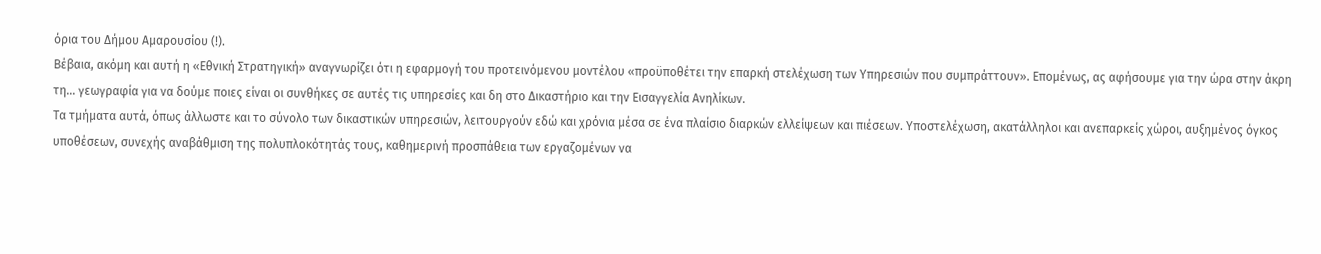όρια του Δήμου Αμαρουσίου (!).
Βέβαια, ακόμη και αυτή η «Εθνική Στρατηγική» αναγνωρίζει ότι η εφαρμογή του προτεινόμενου μοντέλου «προϋποθέτει την επαρκή στελέχωση των Υπηρεσιών που συμπράττουν». Επομένως, ας αφήσουμε για την ώρα στην άκρη τη… γεωγραφία για να δούμε ποιες είναι οι συνθήκες σε αυτές τις υπηρεσίες και δη στο Δικαστήριο και την Εισαγγελία Ανηλίκων.
Τα τμήματα αυτά, όπως άλλωστε και το σύνολο των δικαστικών υπηρεσιών, λειτουργούν εδώ και χρόνια μέσα σε ένα πλαίσιο διαρκών ελλείψεων και πιέσεων. Υποστελέχωση, ακατάλληλοι και ανεπαρκείς χώροι, αυξημένος όγκος υποθέσεων, συνεχής αναβάθμιση της πολυπλοκότητάς τους, καθημερινή προσπάθεια των εργαζομένων να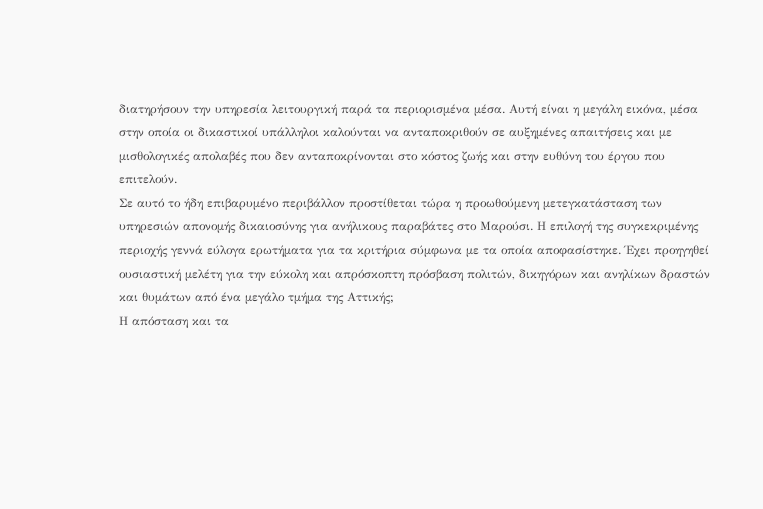διατηρήσουν την υπηρεσία λειτουργική παρά τα περιορισμένα μέσα. Αυτή είναι η μεγάλη εικόνα, μέσα στην οποία οι δικαστικοί υπάλληλοι καλούνται να ανταποκριθούν σε αυξημένες απαιτήσεις και με μισθολογικές απολαβές που δεν ανταποκρίνονται στο κόστος ζωής και στην ευθύνη του έργου που επιτελούν.
Σε αυτό το ήδη επιβαρυμένο περιβάλλον προστίθεται τώρα η προωθούμενη μετεγκατάσταση των υπηρεσιών απονομής δικαιοσύνης για ανήλικους παραβάτες στο Μαρούσι. Η επιλογή της συγκεκριμένης περιοχής γεννά εύλογα ερωτήματα για τα κριτήρια σύμφωνα με τα οποία αποφασίστηκε. Έχει προηγηθεί ουσιαστική μελέτη για την εύκολη και απρόσκοπτη πρόσβαση πολιτών, δικηγόρων και ανηλίκων δραστών και θυμάτων από ένα μεγάλο τμήμα της Αττικής;
Η απόσταση και τα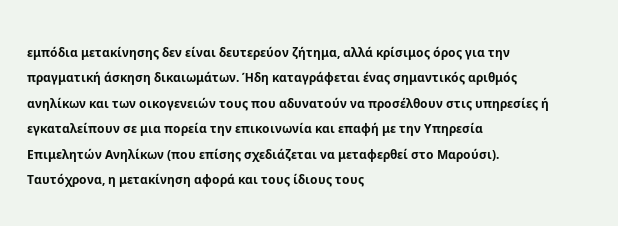εμπόδια μετακίνησης δεν είναι δευτερεύον ζήτημα, αλλά κρίσιμος όρος για την πραγματική άσκηση δικαιωμάτων. Ήδη καταγράφεται ένας σημαντικός αριθμός ανηλίκων και των οικογενειών τους που αδυνατούν να προσέλθουν στις υπηρεσίες ή εγκαταλείπουν σε μια πορεία την επικοινωνία και επαφή με την Υπηρεσία Επιμελητών Ανηλίκων (που επίσης σχεδιάζεται να μεταφερθεί στο Μαρούσι).
Ταυτόχρονα, η μετακίνηση αφορά και τους ίδιους τους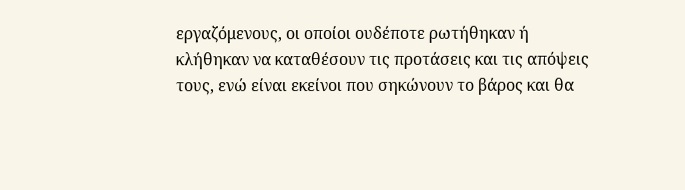εργαζόμενους, οι οποίοι ουδέποτε ρωτήθηκαν ή κλήθηκαν να καταθέσουν τις προτάσεις και τις απόψεις τους, ενώ είναι εκείνοι που σηκώνουν το βάρος και θα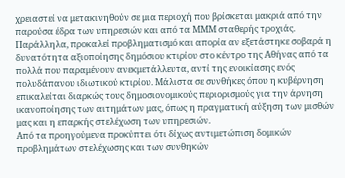χρειαστεί να μετακινηθούν σε μια περιοχή που βρίσκεται μακριά από την παρούσα έδρα των υπηρεσιών και από τα ΜΜΜ σταθερής τροχιάς.
Παράλληλα, προκαλεί προβληματισμό και απορία αν εξετάστηκε σοβαρά η δυνατότητα αξιοποίησης δημόσιου κτιρίου στο κέντρο της Αθήνας από τα πολλά που παραμένουν ανεκμετάλλευτα, αντί της ενοικίασης ενός πολυδάπανου ιδιωτικού κτιρίου. Μάλιστα σε συνθήκες όπου η κυβέρνηση επικαλείται διαρκώς τους δημοσιονομικούς περιορισμούς για την άρνηση ικανοποίησης των αιτημάτων μας, όπως η πραγματική αύξηση των μισθών μας και η επαρκής στελέχωση των υπηρεσιών.
Από τα προηγούμενα προκύπτει ότι δίχως αντιμετώπιση δομικών προβλημάτων στελέχωσης και των συνθηκών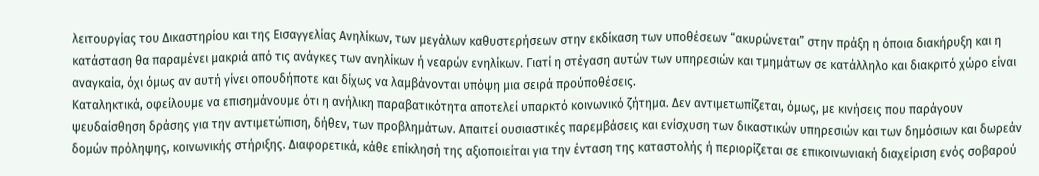λειτουργίας του Δικαστηρίου και της Εισαγγελίας Ανηλίκων, των μεγάλων καθυστερήσεων στην εκδίκαση των υποθέσεων “ακυρώνεται” στην πράξη η όποια διακήρυξη και η κατάσταση θα παραμένει μακριά από τις ανάγκες των ανηλίκων ή νεαρών ενηλίκων. Γιατί η στέγαση αυτών των υπηρεσιών και τμημάτων σε κατάλληλο και διακριτό χώρο είναι αναγκαία, όχι όμως αν αυτή γίνει οπουδήποτε και δίχως να λαμβάνονται υπόψη μια σειρά προύποθέσεις.
Καταληκτικά, οφείλουμε να επισημάνουμε ότι η ανήλικη παραβατικότητα αποτελεί υπαρκτό κοινωνικό ζήτημα. Δεν αντιμετωπίζεται, όμως, με κινήσεις που παράγουν ψευδαίσθηση δράσης για την αντιμετώπιση, δήθεν, των προβλημάτων. Απαιτεί ουσιαστικές παρεμβάσεις και ενίσχυση των δικαστικών υπηρεσιών και των δημόσιων και δωρεάν δομών πρόληψης, κοινωνικής στήριξης. Διαφορετικά, κάθε επίκλησή της αξιοποιείται για την ένταση της καταστολής ή περιορίζεται σε επικοινωνιακή διαχείριση ενός σοβαρού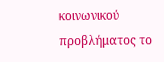κοινωνικού προβλήματος το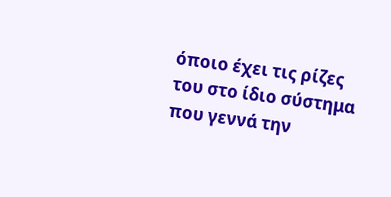όποιο έχει τις ρίζες του στο ίδιο σύστημα που γεννά την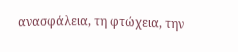ανασφάλεια, τη φτώχεια, την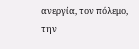ανεργία, τον πόλεμο, την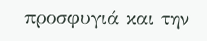προσφυγιά και την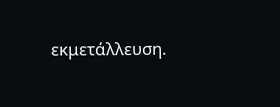εκμετάλλευση.